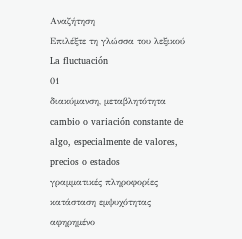Αναζήτηση
Επιλέξτε τη γλώσσα του λεξικού
La fluctuación
01
διακύμανση, μεταβλητότητα
cambio o variación constante de algo, especialmente de valores, precios o estados
γραμματικές πληροφορίες
κατάσταση εμψυχότητας
αφηρημένο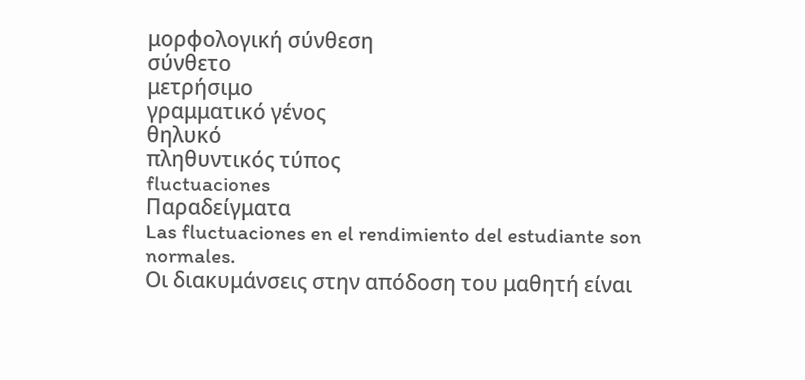μορφολογική σύνθεση
σύνθετο
μετρήσιμο
γραμματικό γένος
θηλυκό
πληθυντικός τύπος
fluctuaciones
Παραδείγματα
Las fluctuaciones en el rendimiento del estudiante son normales.
Οι διακυμάνσεις στην απόδοση του μαθητή είναι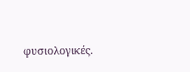φυσιολογικές.